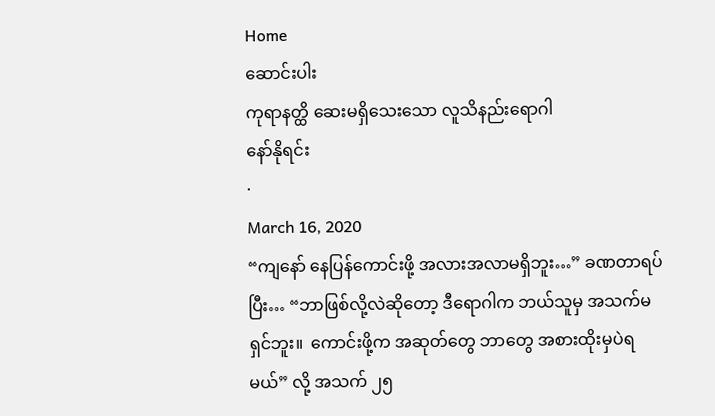Home
ဆောင်းပါး
ကုရာနတ္ထိ ဆေးမရှိသေးသော လူသိနည်းရောဂါ
နော်နိုရင်း
·
March 16, 2020
“ကျနော် နေပြန်ကောင်းဖို့ အလားအလာမရှိဘူး…” ခဏတာရပ်ပြီး… “ဘာဖြစ်လို့လဲဆိုတော့ ဒီရောဂါက ဘယ်သူမှ အသက်မရှင်ဘူး။  ကောင်းဖို့က အဆုတ်တွေ ဘာတွေ အစားထိုးမှပဲရမယ်” လို့ အသက် ၂၅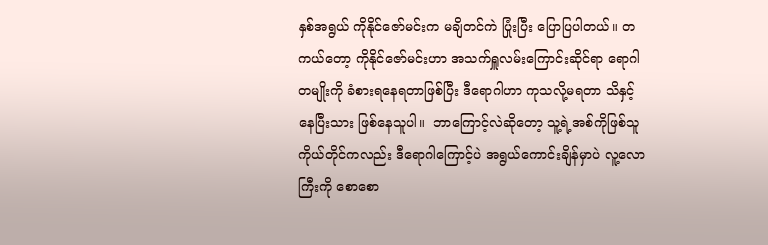နှစ်အရွယ် ကိုနိုင်ဇော်မင်းက မချိတင်ကဲ ပြုံးပြီး ပြောပြပါတယ်။ တကယ်တော့ ကိုနိုင်ဇော်မင်းဟာ အသက်ရှူလမ်းကြောင်းဆိုင်ရာ ရောဂါတမျိုးကို ခံစားရနေရတာဖြစ်ပြီး ဒီရောဂါဟာ ကုသလို့မရတာ သိနှင့်နေပြီးသား ဖြစ်နေသူပါ။  ဘာကြောင့်လဲဆိုတော့ သူ့ရဲ့အစ်ကိုဖြစ်သူကိုယ်တိုင်ကလည်း ဒီရောဂါကြောင့်ပဲ အရွယ်ကောင်းချိန်မှာပဲ လူ့လောကြီးကို စောစော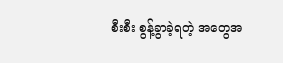စီးစီး စွန့်ခွာခဲ့ရတဲ့ အတွေအ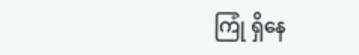ကြုံ ရှိနေ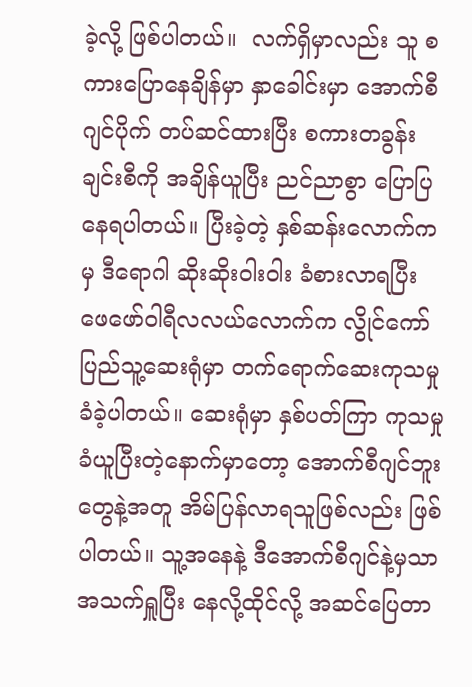ခဲ့လို့ ဖြစ်ပါတယ်။  လက်ရှိမှာလည်း သူ စကားပြောနေချိန်မှာ နှာခေါင်းမှာ အောက်စီဂျင်ပိုက် တပ်ဆင်ထားပြီး စကားတခွန်းချင်းစီကို အချိန်ယူပြီး ညင်ညာစွာ ပြောပြနေရပါတယ်။ ပြီးခဲ့တဲ့ နှစ်ဆန်းလောက်ကမှ ဒီရောဂါ ဆိုးဆိုးဝါးဝါး ခံစားလာရပြီး ဖေဖော်ဝါရီလလယ်လောက်က လွိုင်ကော်ပြည်သူ့ဆေးရုံမှာ တက်ရောက်ဆေးကုသမှု ခံခဲ့ပါတယ်။ ဆေးရုံမှာ နှစ်ပတ်ကြာ ကုသမှုခံယူပြီးတဲ့နောက်မှာတော့ အောက်စီဂျင်ဘူးတွေနဲ့အတူ အိမ်ပြန်လာရသူဖြစ်လည်း ဖြစ်ပါတယ်။ သူ့အနေနဲ့ ဒီအောက်စီဂျင်နဲ့မှသာ အသက်ရှူပြီး နေလို့ထိုင်လို့ အဆင်ပြေတာ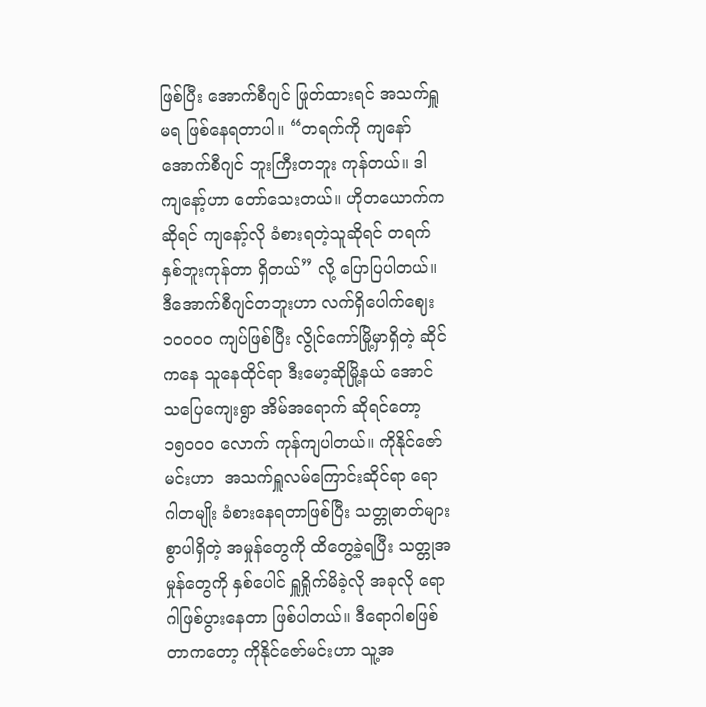ဖြစ်ပြီး အောက်စီဂျင် ဖြုတ်ထားရင် အသက်ရှူမရ ဖြစ်နေရတာပါ။ “တရက်ကို ကျနော် အောက်စီဂျင် ဘူးကြီးတဘူး ကုန်တယ်။ ဒါ ကျနော့်ဟာ တော်သေးတယ်။ ဟိုတယောက်ကဆိုရင် ကျနော့်လို ခံစားရတဲ့သူဆိုရင် တရက် နှစ်ဘူးကုန်တာ ရှိတယ်” လို့ ပြောပြပါတယ်။ ဒီအောက်စီဂျင်တဘူးဟာ လက်ရှိပေါက်ဈေး ၁၀၀၀၀ ကျပ်ဖြစ်ပြီး လွိုင်ကော်မြို့မှာရှိတဲ့ ဆိုင်ကနေ သူနေထိုင်ရာ ဒီးမော့ဆိုမြို့နယ် အောင်သပြေကျေးရွာ အိမ်အရောက် ဆိုရင်တော့ ၁၅၀၀၀ လောက် ကုန်ကျပါတယ်။ ကိုနိုင်ဇော်မင်းဟာ  အသက်ရှူလမ်ကြောင်းဆိုင်ရာ ရောဂါတမျိုး ခံစားနေရတာဖြစ်ပြီး သတ္တုဓာတ်များစွာပါရှိတဲ့ အမှုန်တွေကို ထိတွေ့ခဲ့ရပြီး သတ္တုအမှုန်တွေကို နှစ်ပေါင် ရှူရှိုက်မိခဲ့လို အခုလို ရောဂါဖြစ်ပွားနေတာ ဖြစ်ပါတယ်။ ဒီရောဂါစဖြစ်တာကတော့ ကိုနိုင်ဇော်မင်းဟာ သူ့အ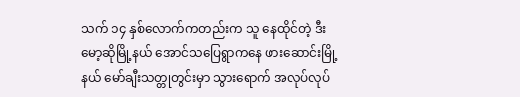သက် ၁၄ နှစ်လောက်ကတည်းက သူ နေထိုင်တဲ့ ဒီးမော့ဆိုမြို့နယ် အောင်သပြေရွာကနေ ဖားဆောင်းမြို့နယ် မော်ချီးသတ္တုတွင်းမှာ သွားရောက် အလုပ်လုပ်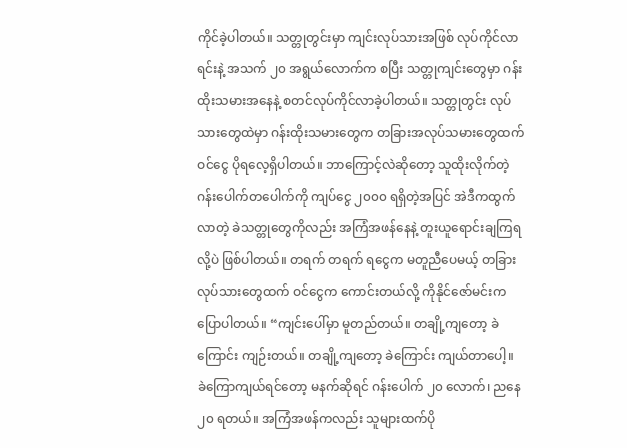ကိုင်ခဲ့ပါတယ်။ သတ္တုတွင်းမှာ ကျင်းလုပ်သားအဖြစ် လုပ်ကိုင်လာရင်းနဲ့ အသက် ၂၀ အရွယ်လောက်က စပြီး သတ္တုကျင်းတွေမှာ ဂန်းထိုးသမားအနေနဲ့ စတင်လုပ်ကိုင်လာခဲ့ပါတယ်။ သတ္တုတွင်း လုပ်သားတွေထဲမှာ ဂန်းထိုးသမားတွေက တခြားအလုပ်သမားတွေထက် ဝင်ငွေ ပိုရလေ့ရှိပါတယ်။ ဘာကြောင့်လဲဆိုတော့ သူထိုးလိုက်တဲ့ ဂန်းပေါက်တပေါက်ကို ကျပ်ငွေ ၂၀၀၀ ရရှိတဲ့အပြင် အဲဒီကထွက်လာတဲ့ ခဲသတ္တုတွေကိုလည်း အကြံအဖန်နေနဲ့ တူးယူရောင်းချကြရလို့ပဲ ဖြစ်ပါတယ်။ တရက် တရက် ရငွေက မတူညီပေမယ့် တခြားလုပ်သားတွေထက် ဝင်ငွေက ကောင်းတယ်လို့ ကိုနိုင်ဇော်မင်းက ပြောပါတယ်။ “ကျင်းပေါ်မှာ မူတည်တယ်။ တချို့ကျတော့ ခဲကြောင်း ကျဉ်းတယ်။ တချို့ကျတော့ ခဲကြောင်း ကျယ်တာပေါ့။  ခဲကြောကျယ်ရင်တော့ မနက်ဆိုရင် ဂန်းပေါက် ၂၀ လောက်၊ ညနေ ၂၀ ရတယ်။ အကြံအဖန်ကလည်း သူများထက်ပို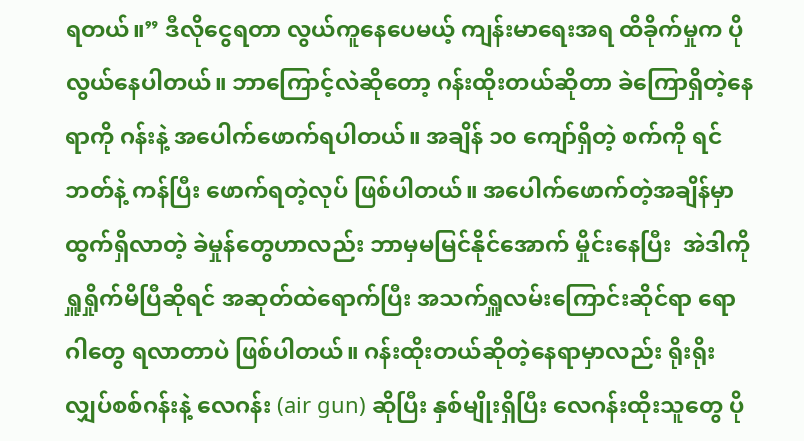ရတယ်။” ဒီလိုငွေရတာ လွယ်ကူနေပေမယ့် ကျန်းမာရေးအရ ထိခိုက်မှုက ပိုလွယ်နေပါတယ်။ ဘာကြောင့်လဲဆိုတော့ ဂန်းထိုးတယ်ဆိုတာ ခဲကြောရှိတဲ့နေရာကို ဂန်းနဲ့ အပေါက်ဖောက်ရပါတယ်။ အချိန် ၁၀ ကျော်ရှိတဲ့ စက်ကို ရင်ဘတ်နဲ့ ကန်ပြီး ဖောက်ရတဲ့လုပ် ဖြစ်ပါတယ်။ အပေါက်ဖောက်တဲ့အချိန်မှာ ထွက်ရှိလာတဲ့ ခဲမှုန်တွေဟာလည်း ဘာမှမမြင်နိုင်အောက် မှိုင်းနေပြီး  အဲဒါကို ရှူရှိုက်မိပြီဆိုရင် အဆုတ်ထဲရောက်ပြီး အသက်ရှူလမ်းကြောင်းဆိုင်ရာ ရောဂါတွေ ရလာတာပဲ ဖြစ်ပါတယ်။ ဂန်းထိုးတယ်ဆိုတဲ့နေရာမှာလည်း ရိုးရိုးလျှပ်စစ်ဂန်းနဲ့ လေဂန်း (air gun) ဆိုပြီး နှစ်မျိုးရှိပြီး လေဂန်းထိုးသူတွေ ပို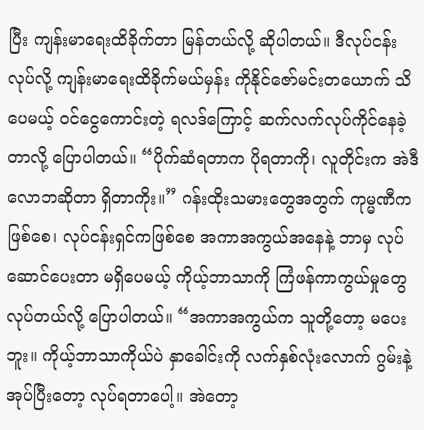ပြီး ကျန်းမာရေးထိခိုက်တာ မြန်တယ်လို့ ဆိုပါတယ်။ ဒီလုပ်ငန်းလုပ်လို့ ကျန်းမာရေးထိခိုက်မယ်မှန်း ကိုနိုင်ဇော်မင်းတယောက် သိပေမယ့် ဝင်ငွေကောင်းတဲ့ ရလဒ်ကြောင့် ဆက်လက်လုပ်ကိုင်နေခဲ့တာလို့ ပြောပါတယ်။ “ပိုက်ဆံရတာက ပိုရတာကို၊ လူတိုင်းက အဲဒီလောဘဆိုတာ ရှိတာကိုး။” ဂန်းထိုးသမားတွေအတွက် ကုမ္မဏီကဖြစ်စေ၊ လုပ်ငန်းရှင်ကဖြစ်စေ အကာအကွယ်အနေနဲ့ ဘာမှ လုပ်ဆောင်ပေးတာ မရှိပေမယ့် ကိုယ့်ဘာသာကို ကြံဖန်ကာကွယ်မှုတွေ လုပ်တယ်လို့ ပြောပါတယ်။ “အကာအကွယ်က သူတို့တော့ မပေးဘူး။ ကိုယ့်ဘာသာကိုယ်ပဲ နှာခေါင်းကို လက်နှစ်လုံးလောက် ဂွမ်းနဲ့ အုပ်ပြီးတော့ လုပ်ရတာပေါ့။ အဲတော့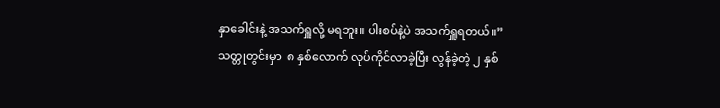နှာခေါင်းနဲ့ အသက်ရှူလို့ မရဘူး။ ပါးစပ်နဲ့ပဲ အသက်ရှူရတယ်။” သတ္တုတွင်းမှာ  ၈ နှစ်လောက် လုပ်ကိုင်လာခဲ့ပြီး လွန်ခဲ့တဲ့ ၂ နှစ်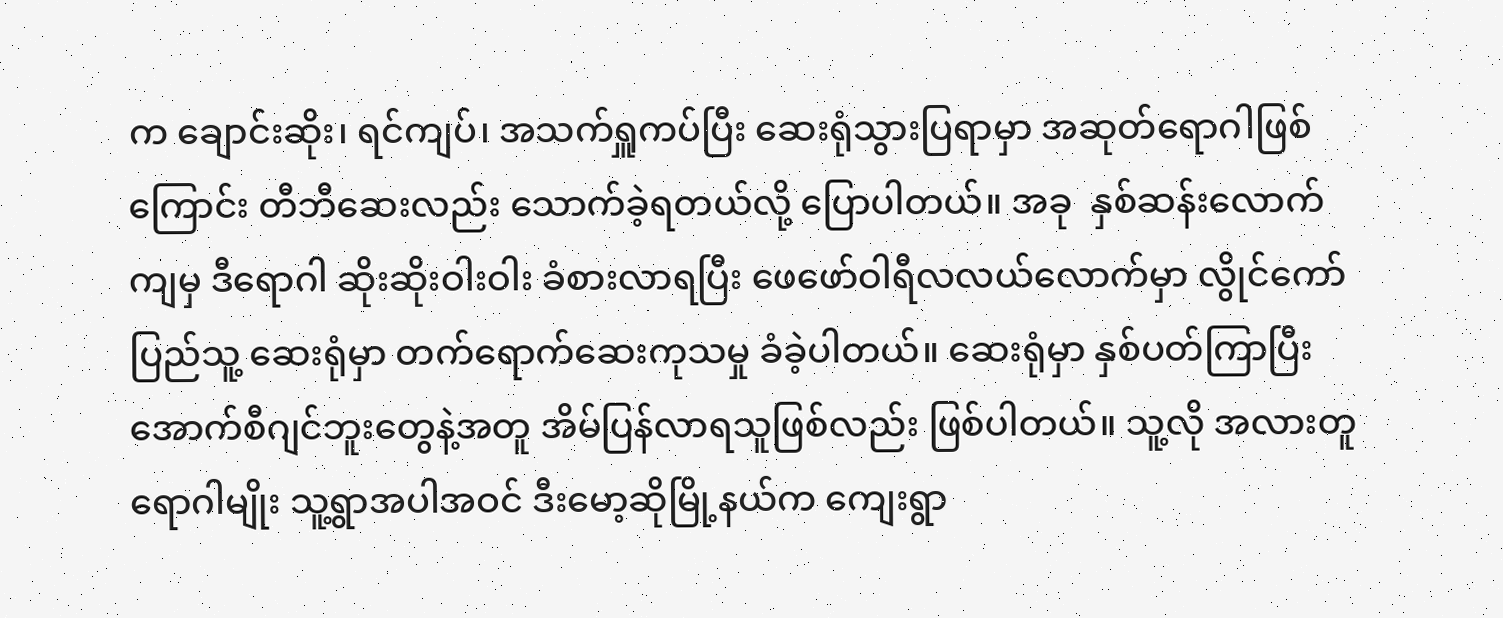က ချောင်းဆိုး၊ ရင်ကျပ်၊ အသက်ရှူကပ်ပြီး ဆေးရုံသွားပြရာမှာ အဆုတ်ရောဂါဖြစ်ကြောင်း တီဘီဆေးလည်း သောက်ခဲ့ရတယ်လို့ ပြောပါတယ်။ အခု  နှစ်ဆန်းလောက်ကျမှ ဒီရောဂါ ဆိုးဆိုးဝါးဝါး ခံစားလာရပြီး ဖေဖော်ဝါရီလလယ်လောက်မှာ လွိုင်ကော်ပြည်သူ့ ဆေးရုံမှာ တက်ရောက်ဆေးကုသမှု ခံခဲ့ပါတယ်။ ဆေးရုံမှာ နှစ်ပတ်ကြာပြီး အောက်စီဂျင်ဘူးတွေနဲ့အတူ အိမ်ပြန်လာရသူဖြစ်လည်း ဖြစ်ပါတယ်။ သူ့လို အလားတူရောဂါမျိုး သူ့ရွာအပါအဝင် ဒီးမော့ဆိုမြို့နယ်က ကျေးရွာ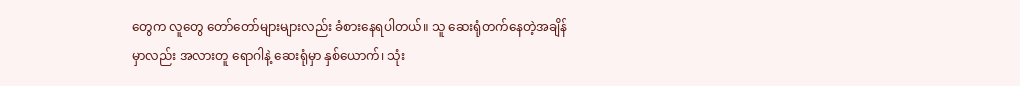တွေက လူတွေ တော်တော်များများလည်း ခံစားနေရပါတယ်။ သူ ဆေးရုံတက်နေတဲ့အချိန်မှာလည်း အလားတူ ရောဂါနဲ့ ဆေးရုံမှာ နှစ်ယောက်၊ သုံး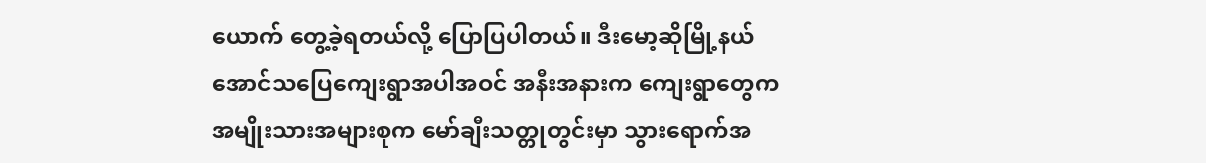ယောက် တွေ့ခဲ့ရတယ်လို့ ပြောပြပါတယ်။ ဒီးမော့ဆိုမြို့နယ် အောင်သပြေကျေးရွာအပါအဝင် အနီးအနားက ကျေးရွာတွေက အမျိုးသားအများစုက မော်ချီးသတ္တုတွင်းမှာ သွားရောက်အ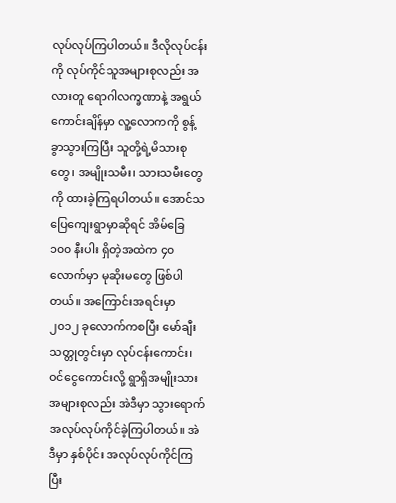လုပ်လုပ်ကြပါတယ်။ ဒီလိုလုပ်ငန်းကို လုပ်ကိုင်သူအများစုလည်း အလားတူ ရောဂါလက္ခဏာနဲ့ အရွယ်ကောင်းချိန်မှာ လူ့လောကကို စွန့်ခွာသွားကြပြီး သူတို့ရဲ့မိသားစုတွေ၊ အမျိုးသမီး၊ သားသမီးတွေကို ထားခဲ့ကြရပါတယ်။ အောင်သပြေကျေးရွာမှာဆိုရင် အိမ်ခြေ ၁၀၀ နီးပါး ရှိတဲ့အထဲက ၄၀ လောက်မှာ မုဆိုးမတွေ ဖြစ်ပါတယ်။ အကြောင်းအရင်းမှာ ၂၀၁၂ ခုလောက်ကစပြီး မော်ချီးသတ္တုတွင်းမှာ လုပ်ငန်းကောင်း၊ ဝင်ငွေကောင်းလို့ ရွာရှိအမျိုးသား အများစုလည်း အဲဒီမှာ သွားရောက် အလုပ်လုပ်ကိုင်ခဲ့ကြပါတယ်။ အဲဒီမှာ နှစ်ပိုင်း အလုပ်လုပ်ကိုင်ကြပြီး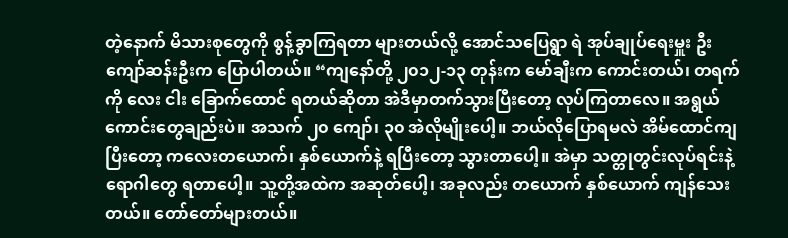တဲ့နောက် မိသားစုတွေကို စွန့်ခွာကြရတာ များတယ်လို့ အောင်သပြေရွာ ရဲ အုပ်ချုပ်ရေးမှူး ဦးကျော်ဆန်းဦးက ပြောပါတယ်။ “ကျနော်တို့ ၂၀၁၂-၁၃ တုန်းက မော်ချီးက ကောင်းတယ်၊ တရက်ကို လေး ငါး ခြောက်ထောင် ရတယ်ဆိုတာ အဲဒီမှာတက်သွားပြီးတော့ လုပ်ကြတာလေ။ အရွယ်ကောင်းတွေချည်းပဲ။ အသက် ၂၀ ကျော်၊ ၃၀ အဲလိုမျိုးပေါ့။ ဘယ်လိုပြောရမလဲ အိမ်ထောင်ကျပြီးတော့ ကလေးတယောက်၊ နှစ်ယောက်နဲ့ ရပြီးတော့ သွားတာပေါ့။ အဲမှာ သတ္တုတွင်းလုပ်ရင်းနဲ့ ရောဂါတွေ ရတာပေါ့။ သူ့တို့အထဲက အဆုတ်ပေါ့၊ အခုလည်း တယောက် နှစ်ယောက် ကျန်သေးတယ်။ တော်တော်များတယ်။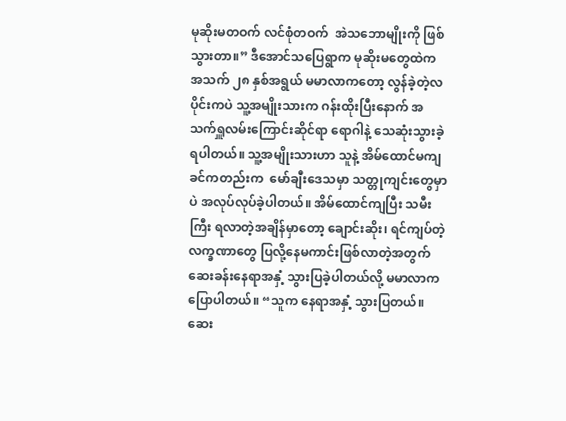မုဆိုးမတဝက် လင်စုံတဝက်  အဲသဘောမျိုးကို ဖြစ်သွားတာ။” ဒီအောင်သပြေရွာက မုဆိုးမတွေထဲက အသက် ၂၈ နှစ်အရွယ် မမာလာကတော့ လွန်ခဲ့တဲ့လပိုင်းကပဲ သူ့အမျိုးသားက ဂန်းထိုးပြီးနောက် အသက်ရှူလမ်းကြောင်းဆိုင်ရာ ရောဂါနဲ့ သေဆုံးသွားခဲ့ရပါတယ်။ သူ့အမျိုးသားဟာ သူနဲ့ အိမ်ထောင်မကျခင်ကတည်းက  မော်ချီးဒေသမှာ သတ္တုကျင်းတွေမှာပဲ အလုပ်လုပ်ခဲ့ပါတယ်။ အိမ်ထောင်ကျပြီး သမီးကြီး ရလာတဲ့အချိန်မှာတော့ ချောင်းဆိုး၊ ရင်ကျပ်တဲ့ လက္ခဏာတွေ ပြလို့နေမကာင်းဖြစ်လာတဲ့အတွက် ဆေးခန်းနေရာအနှံ့ သွားပြခဲ့ပါတယ်လို့ မမာလာက ပြောပါတယ်။ “သူက နေရာအနှံ့ သွားပြတယ်။ ဆေး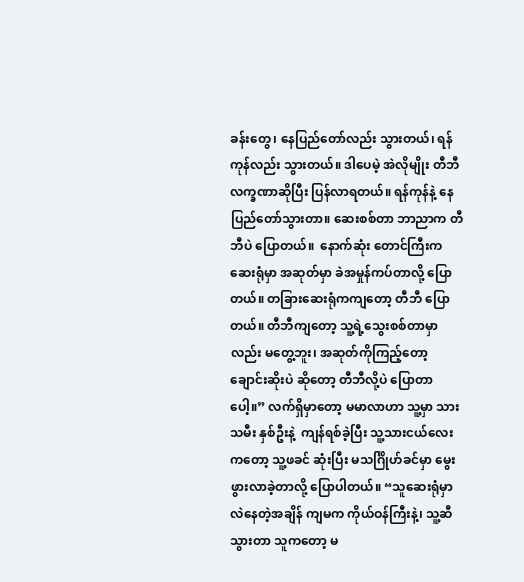ခန်းတွေ၊ နေပြည်တော်လည်း သွားတယ်၊ ရန်ကုန်လည်း သွားတယ်။ ဒါပေမဲ့ အဲလိုမျိုး တီဘီလက္ခဏာဆိုပြီး ပြန်လာရတယ်။ ရန်ကုန်နဲ့ နေပြည်တော်သွားတာ။ ဆေးစစ်တာ ဘာညာက တီဘီပဲ ပြောတယ်။  နောက်ဆုံး တောင်ကြီးက ဆေးရုံမှာ အဆုတ်မှာ ခဲအမှုန်ကပ်တာလို့ ပြောတယ်။ တခြားဆေးရုံကကျတော့ တီဘီ ပြောတယ်။ တီဘီကျတော့ သူ့ရဲ့သွေးစစ်တာမှာလည်း မတွေ့ဘူး၊ အဆုတ်ကိုကြည့်တော့ ချောင်းဆိုးပဲ ဆိုတော့ တီဘီလို့ပဲ ပြောတာပေါ့။” လက်ရှိမှာတော့ မမာလာဟာ သူ့မှာ သားသမီး နှစ်ဦးနဲ့  ကျန်ရစ်ခဲ့ပြီး သူ့သားငယ်လေးကတော့ သူ့ဖခင် ဆုံးပြီး မသင်္ဂြိုဟ်ခင်မှာ မွေးဖွားလာခဲ့တာလို့ ပြောပါတယ်။ “သူဆေးရုံမှာ လဲနေတဲ့အချိန် ကျမက ကိုယ်ဝန်ကြီးနဲ့၊ သူ့ဆီသွားတာ သူကတော့ မ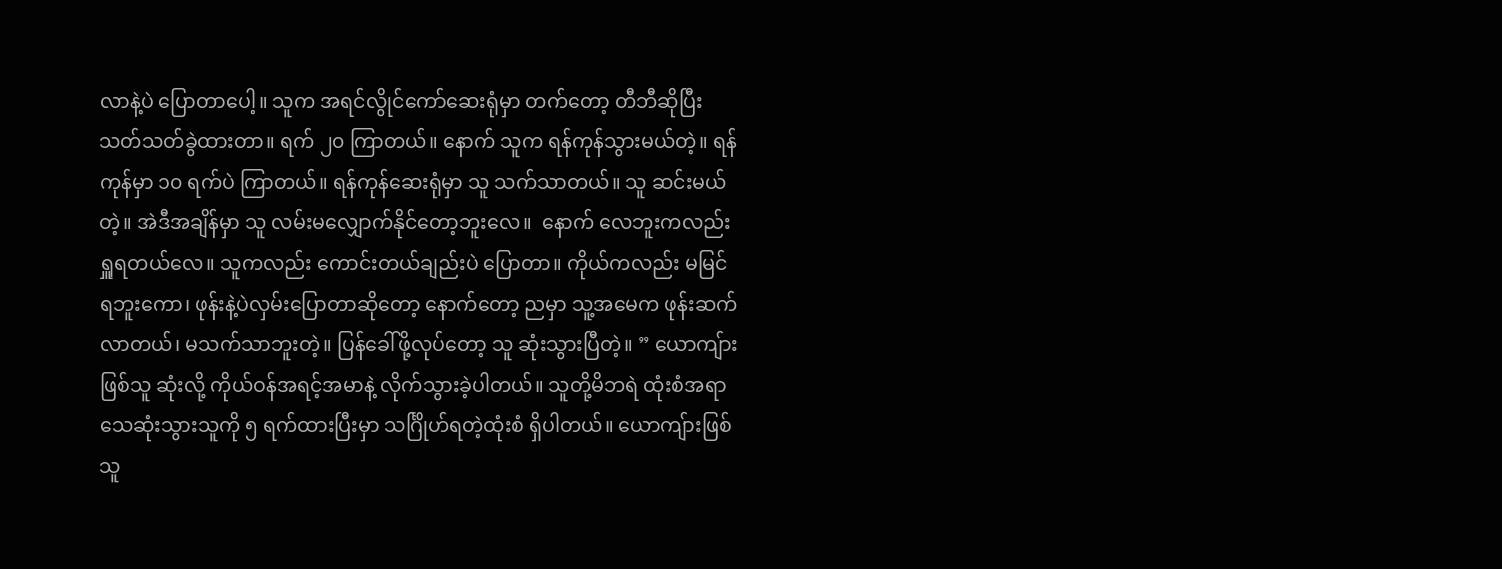လာနဲ့ပဲ ပြောတာပေါ့။ သူက အရင်လွိုင်ကော်ဆေးရုံမှာ တက်တော့ တီဘီဆိုပြီး သတ်သတ်ခွဲထားတာ။ ရက် ၂၀ ကြာတယ်။ နောက် သူက ရန်ကုန်သွားမယ်တဲ့။ ရန်ကုန်မှာ ၁၀ ရက်ပဲ ကြာတယ်။ ရန်ကုန်ဆေးရုံမှာ သူ သက်သာတယ်။ သူ ဆင်းမယ်တဲ့။ အဲဒီအချိန်မှာ သူ လမ်းမလျှောက်နိုင်တော့ဘူးလေ။  နောက် လေဘူးကလည်း ရှူရတယ်လေ။ သူကလည်း ကောင်းတယ်ချည်းပဲ ပြောတာ။ ကိုယ်ကလည်း မမြင်ရဘူးကော၊ ဖုန်းနဲ့ပဲလှမ်းပြောတာဆိုတော့ နောက်တော့ ညမှာ သူ့အမေက ဖုန်းဆက်လာတယ်၊ မသက်သာဘူးတဲ့။ ပြန်ခေါ်ဖို့လုပ်တော့ သူ ဆုံးသွားပြီတဲ့။ ” ယောကျ်ားဖြစ်သူ ဆုံးလို့ ကိုယ်ဝန်အရင့်အမာနဲ့ လိုက်သွားခဲ့ပါတယ်။ သူတို့မိဘရဲ ထုံးစံအရာ သေဆုံးသွားသူကို ၅ ရက်ထားပြီးမှာ သင်္ဂြိုဟ်ရတဲ့ထုံးစံ ရှိပါတယ်။ ယောကျ်ားဖြစ်သူ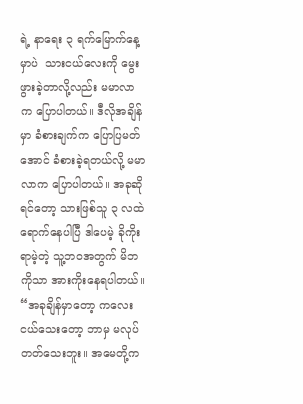ရဲ့ နာရေး ၃ ရက်မြောက်နေ့မှာပဲ  သားငယ်လေးကို မွေးဖွားခဲ့တာလို့လည်း မမာလာက ပြောပါတယ်။ ဒီလိုအချိန်မှာ ခံစားချက်က ပြောပြမတ်အောင် ခံစားခဲ့ရတယ်လို့ မမာလာက ပြောပါတယ်။ အခုဆိုရင်တော့ သားဖြစ်သူ ၃ လထဲ ရောက်နေပါပြီ ဒါပေမဲ့ ခိုကိုးရာမဲ့တဲ့ သူ့ဘဝအတွက် မိဘကိုသာ အားကိုးနေရပါတယ်။ “အခုချိန်မှာတော့ ကလေး ငယ်သေးတော့ ဘာမှ မလုပ်တတ်သေးဘူး။ အမေတို့က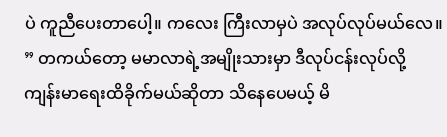ပဲ ကူညီပေးတာပေါ့။ ကလေး ကြီးလာမှပဲ အလုပ်လုပ်မယ်လေ။ ” တကယ်တော့ မမာလာရဲ့အမျိုးသားမှာ ဒီလုပ်ငန်းလုပ်လို့ ကျန်းမာရေးထိခိုက်မယ်ဆိုတာ သိနေပေမယ့် မိ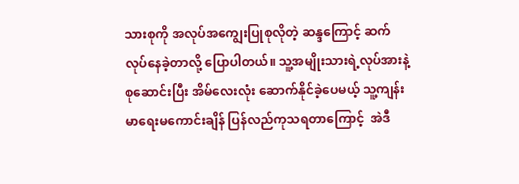သားစုကို အလုပ်အကျွေးပြုစုလိုတဲ့ ဆန္ဒကြောင့် ဆက်လုပ်နေခဲ့တာလို့ ပြောပါတယ်။ သူ့အမျိုးသားရဲ့လုပ်အားနဲ့ စုဆောင်းပြီး အိမ်လေးလုံး ဆောက်နိုင်ခဲ့ပေမယ့် သူ့ကျန်းမာရေးမကောင်းချိန် ပြန်လည်ကုသရတာကြောင့်  အဲဒီ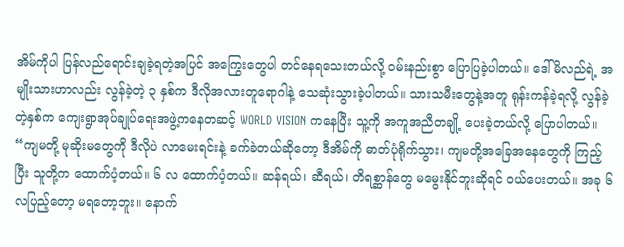အိမ်ကိုပါ ပြန်လည်ရောင်းချခဲ့ရတဲ့အပြင် အကြွေးတွေပါ တင်နေရသေးတယ်လို့ ဝမ်းနည်းစွာ ပြောပြခဲ့ပါတယ်။ ဒေါ်မိလည်ရဲ့ အမျိုးသားဟာလည်း လွန်ခဲ့တဲ့ ၃ နှစ်က ဒီလိုအလားတူရောဂါနဲ့ သေဆုံးသွားခဲ့ပါတယ်။ သားသမီးတွေနဲ့အတူ ရုန်းကန်ခဲ့ရလို့ လွန်ခဲ့တဲ့နှစ်က ကျေးရွာအုပ်ချုပ်ရေးအဖွဲ့ကနေတဆင့် WORLD VISION ကနေပြီး သူ့ကို အကူအညီတချို့ ပေးခဲ့တယ်လို့ ပြောပါတယ်။ “ကျမတို့ မုဆိုးမတွေကို ဒီလိုပဲ လာမေးရင်းနဲ့ ခက်ခဲတယ်ဆိုတော့ ဒီအိမ်ကို ဓာတ်ပုံရိုက်သွား၊ ကျမတို့အခြေအနေတွေကို ကြည့်ပြီး သူတို့က ထောက်ပံ့တယ်။ ၆ လ ထောက်ပံ့တယ်။ ဆန်ရယ်၊ ဆီရယ်၊ တိရစ္ဆာန်တွေ မမွေးနိုင်ဘူးဆိုရင် ဝယ်ပေးတယ်။ အခု ၆ လပြည့်တော့ မရတော့ဘူး။ နောက်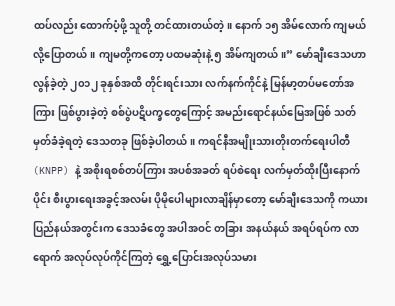ထပ်လည်း ထောက်ပံ့ဖို့ သူတို့ တင်ထားတယ်တဲ့။ နောက် ၁၅ အိမ်လောက် ကျမယ်လို့ပြောတယ်။ ကျမတို့ကတော့ ပထမဆုံးနဲ့ ၅ အိမ်ကျတယ်။” မော်ချီးဒေသဟာ လွန်ခဲ့တဲ့ ၂၀၁၂ ခုနှစ်အထိ တိုင်းရင်းသား လက်နက်ကိုင်နဲ့ မြန်မာ့တပ်မတော်အကြား ဖြစ်ပွားခဲ့တဲ့ စစ်ပွဲပဋိပက္ခတွေကြောင့် အမည်းရောင်နယ်မြေအဖြစ် သတ်မှတ်ခံခဲ့ရတဲ့ ဒေသတခု ဖြစ်ခဲ့ပါတယ်။ ကရင်နီအမျိုးသားတိုးတက်ရေးပါတီ (KNPP) နဲ့ အစိုးရစစ်တပ်ကြား အပစ်အခတ် ရပ်စဲရေး လက်မှတ်ထိုးပြီးနောက်ပိုင်း စီးပွားရေးအခွင့်အလမ်း ပိုမိုပေါများလာချိန်မှာတော့ မော်ချီးဒေသကို ကယားပြည်နယ်အတွင်းက ဒေသခံတွေ အပါအဝင် တခြား အနယ်နယ် အရပ်ရပ်က လာရောက် အလုပ်လုပ်ကိုင်ကြတဲ့ ရွှေ့ပြောင်းအလုပ်သမား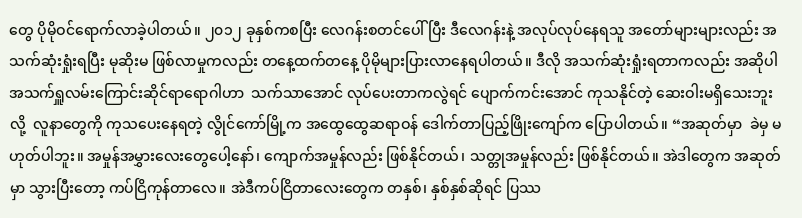တွေ ပိုမိုဝင်ရောက်လာခဲ့ပါတယ်။ ၂၀၁၂ ခုနှစ်ကစပြီး လေဂန်းစတင်ပေါ်ပြီး ဒီလေဂန်းနဲ့ အလုပ်လုပ်နေရသူ အတော်များများလည်း အသက်ဆုံးရှုံးရပြီး မုဆိုးမ ဖြစ်လာမှုကလည်း တနေ့ထက်တနေ့ ပိုမိုများပြားလာနေရပါတယ်။ ဒီလို အသက်ဆုံးရှုံးရတာကလည်း အဆိုပါ အသက်ရှူလမ်းကြောင်းဆိုင်ရာရောဂါဟာ  သက်သာအောင် လုပ်ပေးတာကလွဲရင် ပျောက်ကင်းအောင် ကုသနိုင်တဲ့ ဆေးဝါးမရှိသေးဘူးလို့  လူနာတွေကို ကုသပေးနေရတဲ့ လွိုင်ကော်မြို့က အထွေထွေဆရာဝန် ဒေါက်တာပြည့်ဖြိုးကျော်က ပြောပါတယ်။ “အဆုတ်မှာ  ခဲမှ မဟုတ်ပါဘူး။ အမှုန်အမွှားလေးတွေပေါ့နော်၊ ကျောက်အမှုန်လည်း ဖြစ်နိုင်တယ်၊ သတ္တုအမှုန်လည်း ဖြစ်နိုင်တယ်။ အဲဒါတွေက အဆုတ်မှာ သွားပြီးတော့ ကပ်ငြိကုန်တာလေ။ အဲဒီကပ်ငြိတာလေးတွေက တနှစ်၊ နှစ်နှစ်ဆိုရင် ပြဿ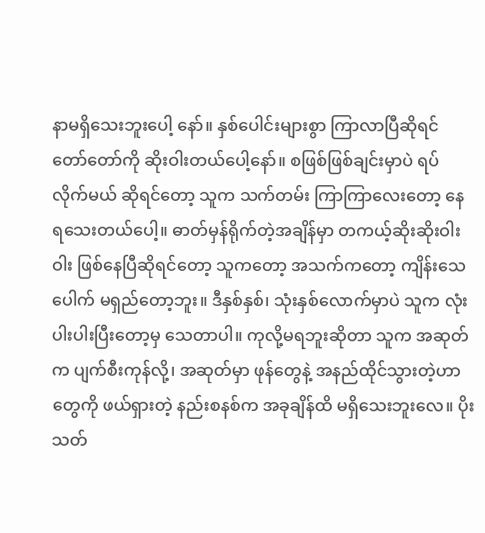နာမရှိသေးဘူးပေါ့ နော်။ နှစ်ပေါင်းများစွာ ကြာလာပြီဆိုရင် တော်တော်ကို ဆိုးဝါးတယ်ပေါ့နော်။ စဖြစ်ဖြစ်ချင်းမှာပဲ ရပ်လိုက်မယ် ဆိုရင်တော့ သူက သက်တမ်း ကြာကြာလေးတော့ နေရသေးတယ်ပေါ့။ ဓာတ်မှန်ရိုက်တဲ့အချိန်မှာ တကယ့်ဆိုးဆိုးဝါးဝါး ဖြစ်နေပြီဆိုရင်တော့ သူကတော့ အသက်ကတော့ ကျိန်းသေပေါက် မရှည်တော့ဘူး။ ဒီနှစ်နှစ်၊ သုံးနှစ်လောက်မှာပဲ သူက လုံးပါးပါးပြီးတော့မှ သေတာပါ။ ကုလို့မရဘူးဆိုတာ သူက အဆုတ်က ပျက်စီးကုန်လို့၊ အဆုတ်မှာ ဖုန်တွေနဲ့ အနည်ထိုင်သွားတဲ့ဟာတွေကို ဖယ်ရှားတဲ့ နည်းစနစ်က အခုချိန်ထိ မရှိသေးဘူးလေ။ ပိုးသတ်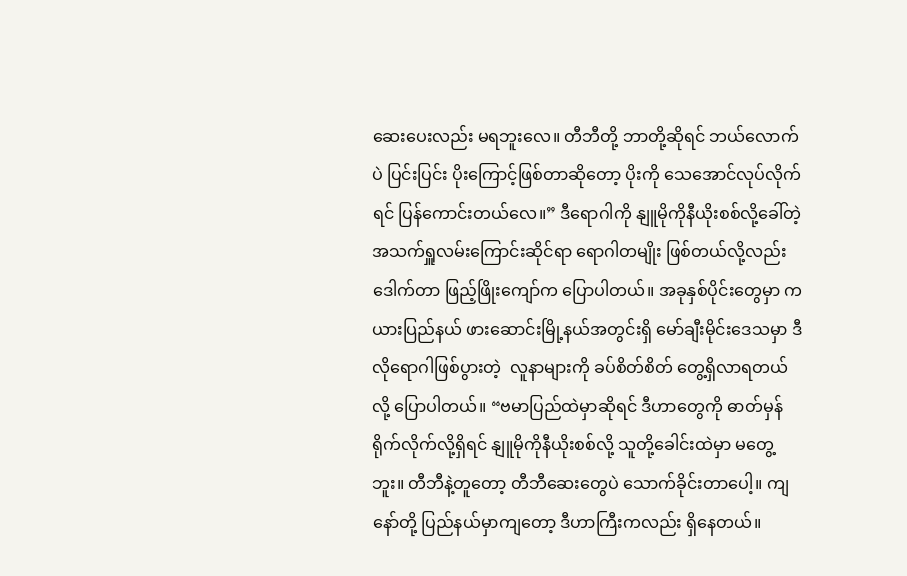ဆေးပေးလည်း မရဘူးလေ။ တီဘီတို့ ဘာတို့ဆိုရင် ဘယ်လောက်ပဲ ပြင်းပြင်း ပိုးကြောင့်ဖြစ်တာဆိုတော့ ပိုးကို သေအောင်လုပ်လိုက်ရင် ပြန်ကောင်းတယ်လေ။” ဒီရောဂါကို နျူမိုကိုနီယိုးစစ်လို့ခေါ်တဲ့ အသက်ရှူလမ်းကြောင်းဆိုင်ရာ ရောဂါတမျိုး ဖြစ်တယ်လို့လည်း ဒေါက်တာ ဖြည့်ဖြိုးကျော်က ပြောပါတယ်။ အခုနှစ်ပိုင်းတွေမှာ ကယားပြည်နယ် ဖားဆောင်းမြို့နယ်အတွင်းရှိ မော်ချီးမိုင်းဒေသမှာ ဒီလိုရောဂါဖြစ်ပွားတဲ့  လူနာများကို ခပ်စိတ်စိတ် တွေ့ရှိလာရတယ်လို့ ပြောပါတယ်။ “ဗမာပြည်ထဲမှာဆိုရင် ဒီဟာတွေကို ဓာတ်မှန်ရိုက်လိုက်လို့ရှိရင် နျူမိုကိုနီယိုးစစ်လို့ သူတို့ခေါင်းထဲမှာ မတွေ့ဘူး။ တီဘီနဲ့တူတော့ တီဘီဆေးတွေပဲ သောက်ခိုင်းတာပေါ့။ ကျနော်တို့ ပြည်နယ်မှာကျတော့ ဒီဟာကြီးကလည်း ရှိနေတယ်။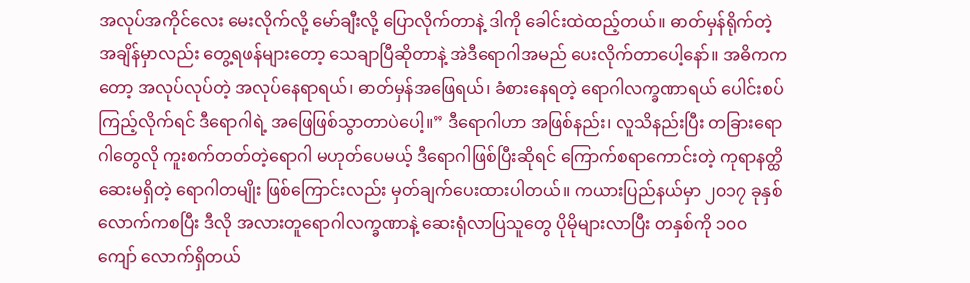အလုပ်အကိုင်လေး မေးလိုက်လို့ မော်ချီးလို့ ပြောလိုက်တာနဲ့ ဒါကို ခေါင်းထဲထည့်တယ်။ ဓာတ်မှန်ရိုက်တဲ့ အချိန်မှာလည်း တွေ့ရဖန်များတော့ သေချာပြီဆိုတာနဲ့ အဲဒီရောဂါအမည် ပေးလိုက်တာပေါ့နော်။ အဓိကကတော့ အလုပ်လုပ်တဲ့ အလုပ်နေရာရယ်၊ ဓာတ်မှန်အဖြေရယ်၊ ခံစားနေရတဲ့ ရောဂါလက္ခဏာရယ် ပေါင်းစပ်ကြည့်လိုက်ရင် ဒီရောဂါရဲ့ အဖြေဖြစ်သွာတာပဲပေါ့။” ဒီရောဂါဟာ အဖြစ်နည်း၊ လူသိနည်းပြီး တခြားရောဂါတွေလို ကူးစက်တတ်တဲ့ရောဂါ မဟုတ်ပေမယ့် ဒီရောဂါဖြစ်ပြီးဆိုရင် ကြောက်စရာကောင်းတဲ့ ကုရာနတ္ထိ ဆေးမရှိတဲ့ ရောဂါတမျိုး ဖြစ်ကြောင်းလည်း မှတ်ချက်ပေးထားပါတယ်။ ကယားပြည်နယ်မှာ ၂၀၁၇ ခုနှစ်လောက်ကစပြီး ဒီလို အလားတူရောဂါလက္ခဏာနဲ့ ဆေးရုံလာပြသူတွေ ပိုမိုများလာပြီး တနှစ်ကို ၁၀၀ ကျော် လောက်ရှိတယ်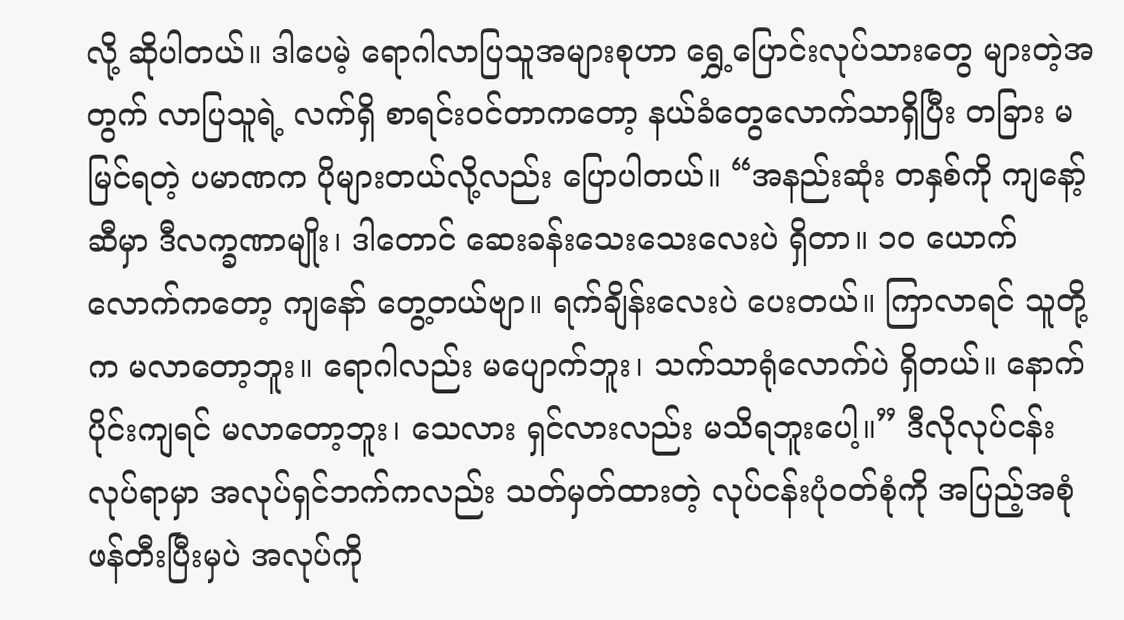လို့ ဆိုပါတယ်။ ဒါပေမဲ့ ရောဂါလာပြသူအများစုဟာ ရွှေ့ပြောင်းလုပ်သားတွေ များတဲ့အတွက် လာပြသူရဲ့ လက်ရှိ စာရင်းဝင်တာကတော့ နယ်ခံတွေလောက်သာရှိပြီး တခြား မမြင်ရတဲ့ ပမာဏက ပိုများတယ်လို့လည်း ပြောပါတယ်။ “အနည်းဆုံး တနှစ်ကို ကျနော့်ဆီမှာ ဒီလက္ခဏာမျိုး၊ ဒါတောင် ဆေးခန်းသေးသေးလေးပဲ ရှိတာ။ ၁၀ ယောက်လောက်ကတော့ ကျနော် တွေ့တယ်ဗျာ။ ရက်ချိန်းလေးပဲ ပေးတယ်။ ကြာလာရင် သူတို့က မလာတော့ဘူး။ ရောဂါလည်း မပျောက်ဘူး၊ သက်သာရုံလောက်ပဲ ရှိတယ်။ နောက်ပိုင်းကျရင် မလာတော့ဘူး၊ သေလား ရှင်လားလည်း မသိရဘူးပေါ့။” ဒီလိုလုပ်ငန်းလုပ်ရာမှာ အလုပ်ရှင်ဘက်ကလည်း သတ်မှတ်ထားတဲ့ လုပ်ငန်းပုံဝတ်စုံကို အပြည့်အစုံ ဖန်တီးပြီးမှပဲ အလုပ်ကို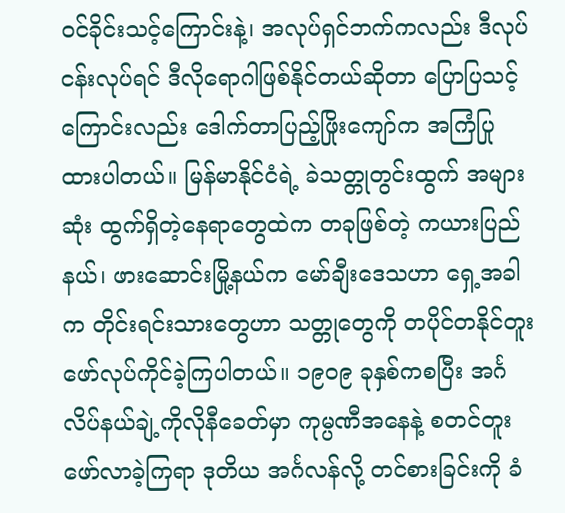ဝင်ခိုင်းသင့်ကြောင်းနဲ့၊ အလုပ်ရှင်ဘက်ကလည်း ဒီလုပ်ငန်းလုပ်ရင် ဒီလိုရောဂါဖြစ်နိုင်တယ်ဆိုတာ ပြောပြသင့်ကြောင်းလည်း ဒေါက်တာပြည့်ဖြိုးကျော်က အကြံပြုထားပါတယ်။ မြန်မာနိုင်ငံရဲ့ ခဲသတ္တုတွင်းထွက် အများဆုံး ထွက်ရှိတဲ့နေရာတွေထဲက တခုဖြစ်တဲ့ ကယားပြည်နယ်၊ ဖားဆောင်းမြို့နယ်က မော်ချီးဒေသဟာ ရှေ့အခါက တိုင်းရင်းသားတွေဟာ သတ္တုတွေကို တပိုင်တနိုင်တူး ဖော်လုပ်ကိုင်ခဲ့ကြပါတယ်။ ၁၉၀၉ ခုနှစ်ကစပြီး အင်္ဂလိပ်နယ်ချဲ့ကိုလိုနီခေတ်မှာ ကုမ္ပဏီအနေနဲ့ စတင်တူးဖော်လာခဲ့ကြရာ ဒုတိယ အင်္ဂလန်လို့ တင်စားခြင်းကို ခံ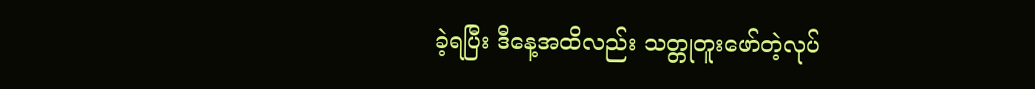ခဲ့ရပြီး ဒီနေ့အထိလည်း သတ္တုတူးဖော်တဲ့လုပ်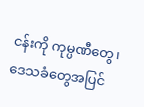ငန်းကို ကုမ္ပဏီတွေ၊ ဒေသခံတွေအပြင်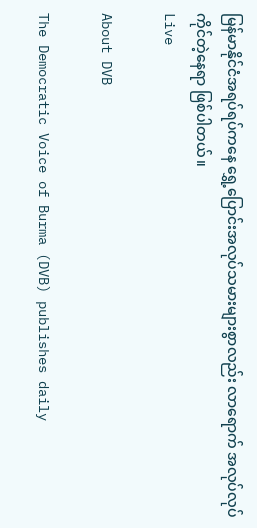မြန်မာနိုင်ငံအရပ်ရပ်ကနေ ရွှေ့ပြောင်းအလုပ်သမားများစွာလည်း လာရောက် အလုပ်လုပ်ကိုင်တဲ့နေရာ ဖြစ်ပါတယ်။
Live

About DVB

The Democratic Voice of Burma (DVB) publishes daily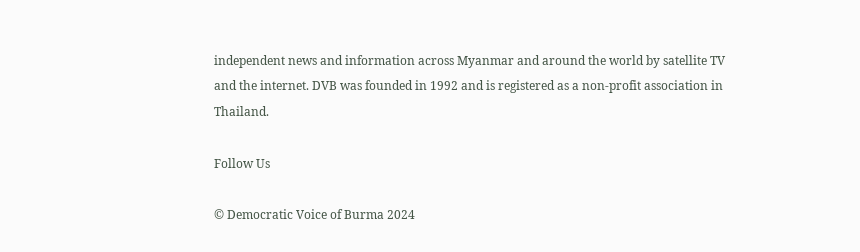independent news and information across Myanmar and around the world by satellite TV and the internet. DVB was founded in 1992 and is registered as a non-profit association in Thailand.

Follow Us

© Democratic Voice of Burma 2024